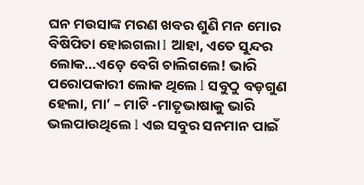ଘନ ମଉସାଙ୍କ ମରଣ ଖବର ଶୁଣି ମନ ମୋର ବିଷିପିତା ହୋଇଗଲା l ଆହା, ଏତେ ସୁନ୍ଦର ଲୋକ…ଏଡ଼େ ବେଗି ଚାଲିଗଲେ! ଭାରି ପରୋପକାରୀ ଲୋକ ଥିଲେ l ସବୁଠୁ ବଡ଼ଗୁଣ ହେଲା, ମା’ – ମାଟି -ମାତୃଭାଷାକୁ ଭାରି ଭଲପାଉଥିଲେ l ଏଇ ସବୁର ସନମାନ ପାଇଁ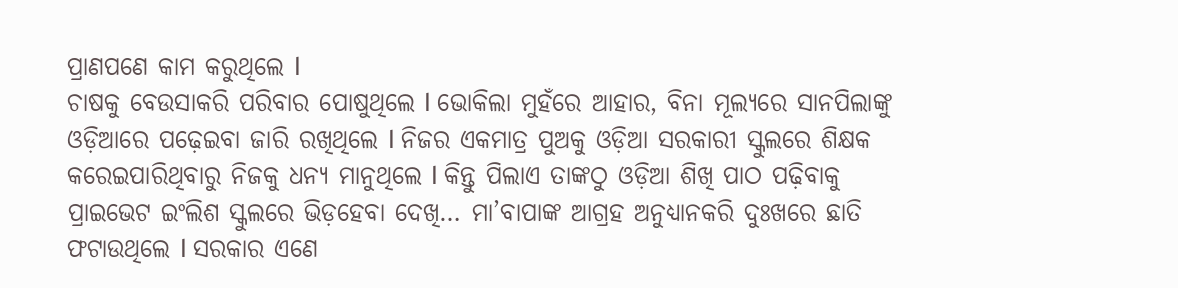ପ୍ରାଣପଣେ କାମ କରୁଥିଲେ l
ଚାଷକୁ ବେଉସାକରି ପରିବାର ପୋଷୁଥିଲେ l ଭୋକିଲା ମୁହଁରେ ଆହାର, ବିନା ମୂଲ୍ୟରେ ସାନପିଲାଙ୍କୁ ଓଡ଼ିଆରେ ପଢ଼େଇବା ଜାରି ରଖିଥିଲେ l ନିଜର ଏକମାତ୍ର ପୁଅକୁ ଓଡ଼ିଆ ସରକାରୀ ସ୍କୁଲରେ ଶିକ୍ଷକ କରେଇପାରିଥିବାରୁ ନିଜକୁ ଧନ୍ୟ ମାନୁଥିଲେ l କିନ୍ତୁ ପିଲାଏ ତାଙ୍କଠୁ ଓଡ଼ିଆ ଶିଖି ପାଠ ପଢ଼ିବାକୁ ପ୍ରାଇଭେଟ ଇଂଲିଶ ସ୍କୁଲରେ ଭିଡ଼ହେବା ଦେଖି… ମା’ବାପାଙ୍କ ଆଗ୍ରହ ଅନୁଧ୍ୟାନକରି ଦୁଃଖରେ ଛାତି ଫଟାଉଥିଲେ l ସରକାର ଏଣେ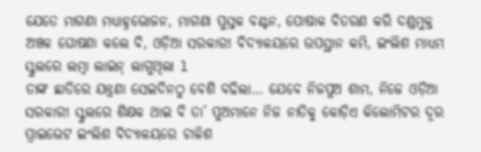ଯେତେ ମାଗଣା ମଧ୍ୟାହ୍ନଭୋଜନ, ମାଗଣା ପୁସ୍ତକ ବଣ୍ଟନ, ପୋଷାକ ବିତରଣ କରି ଦଣ୍ଡମୁକ୍ତ ଅଞ୍ଚଳ ଘୋଷଣା କଲେ ବି, ଓଡ଼ିଆ ସରକାରୀ ବିଦ୍ୟାଳୟରେ ଉପସ୍ଥାନ କମି, ଇଂଲିଶ ମାଧ୍ୟମ ସ୍କୁଲରେ ଲମ୍ବା ଲାଇନ୍ ଲାଗୁଥିଲା l
ତାଙ୍କ ଛାତିରେ ଯନ୍ତ୍ରଣା ସେଇଦିନଠୁ ବେଶି ବଢିଲା… ଯେବେ ନିଜପୁଅ ଶାମ, ନିଜେ ଓଡ଼ିଆ ସରକାରୀ ସ୍କୁଲରେ ଶିକ୍ଷକ ଥାଇ ବି ତା’ ପୁଅମାନେ ନିଜ ନାତିକୁ କୋଡ଼ିଏ କିଲୋମିଟର ଦୂର ପ୍ରାଇଭେଟ ଇଂଲିଶ ବିଦ୍ୟାଳୟରେ ଚାଳିଶ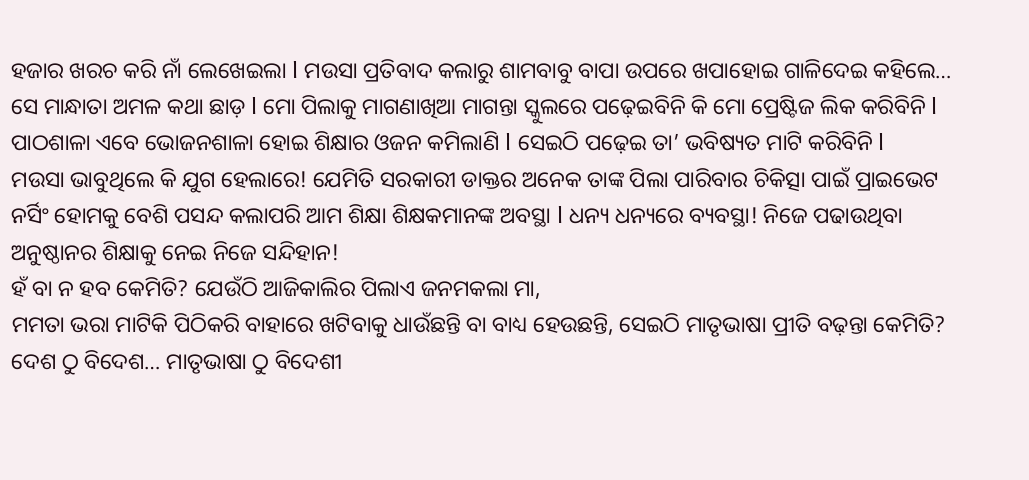ହଜାର ଖରଚ କରି ନାଁ ଲେଖେଇଲା l ମଉସା ପ୍ରତିବାଦ କଲାରୁ ଶାମବାବୁ ବାପା ଉପରେ ଖପାହୋଇ ଗାଳିଦେଇ କହିଲେ… ସେ ମାନ୍ଧାତା ଅମଳ କଥା ଛାଡ଼ l ମୋ ପିଲାକୁ ମାଗଣାଖିଆ ମାଗନ୍ତା ସ୍କୁଲରେ ପଢ଼େଇବିନି କି ମୋ ପ୍ରେଷ୍ଟିଜ ଲିକ କରିବିନି l ପାଠଶାଳା ଏବେ ଭୋଜନଶାଳା ହୋଇ ଶିକ୍ଷାର ଓଜନ କମିଲାଣି l ସେଇଠି ପଢ଼େଇ ତା’ ଭବିଷ୍ୟତ ମାଟି କରିବିନି l
ମଉସା ଭାବୁଥିଲେ କି ଯୁଗ ହେଲାରେ! ଯେମିତି ସରକାରୀ ଡାକ୍ତର ଅନେକ ତାଙ୍କ ପିଲା ପାରିବାର ଚିକିତ୍ସା ପାଇଁ ପ୍ରାଇଭେଟ ନର୍ସିଂ ହୋମକୁ ବେଶି ପସନ୍ଦ କଲାପରି ଆମ ଶିକ୍ଷା ଶିକ୍ଷକମାନଙ୍କ ଅବସ୍ଥା l ଧନ୍ୟ ଧନ୍ୟରେ ବ୍ୟବସ୍ଥା! ନିଜେ ପଢାଉଥିବା ଅନୁଷ୍ଠାନର ଶିକ୍ଷାକୁ ନେଇ ନିଜେ ସନ୍ଦିହାନ!
ହଁ ବା ନ ହବ କେମିତି? ଯେଉଁଠି ଆଜିକାଲିର ପିଲାଏ ଜନମକଲା ମା,
ମମତା ଭରା ମାଟିକି ପିଠିକରି ବାହାରେ ଖଟିବାକୁ ଧାଉଁଛନ୍ତି ବା ବାଧ୍ୟ ହେଉଛନ୍ତି, ସେଇଠି ମାତୃଭାଷା ପ୍ରୀତି ବଢ଼ନ୍ତା କେମିତି? ଦେଶ ଠୁ ବିଦେଶ… ମାତୃଭାଷା ଠୁ ବିଦେଶୀ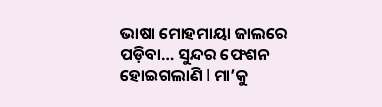ଭାଷା ମୋହମାୟା ଜାଲରେ ପଡ଼ିବା… ସୁନ୍ଦର ଫେଶନ ହୋଇଗଲାଣି l ମା’କୁ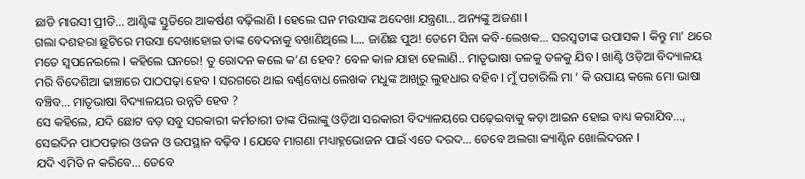ଛାଡି ମାଉସୀ ପ୍ରୀତି… ଆଣ୍ଟିଙ୍କ ସ୍ତୁତିରେ ଆକର୍ଷଣ ବଢ଼ିଲାଣି l ହେଲେ ଘନ ମଉସାଙ୍କ ଅଦେଖା ଯନ୍ତ୍ରଣା… ଅନ୍ୟଙ୍କୁ ଅଜଣା l
ଗଲା ଦଶହରା ଛୁଟିରେ ମଉସା ଦେଖାହୋଇ ତାଙ୍କ ବେଦନାକୁ ବଖାଣିଥିଲେ l…. ଜାଣିଛ ପୁଅ! ତେମେ ସିନା କବି-ଲେଖକ… ସରସ୍ବତୀଙ୍କ ଉପାସକ l କିନ୍ତୁ ମା’ ଥରେ ମତେ ସ୍ବପନେଇଲେ l କହିଲେ ଘନରେ! ତୁ ରୋଦନ କଲେ କ’ଣ ହେବ? ବେଳ କାଳ ଯାହା ହେଲାଣି.. ମାତୃଭାଷା ତଳକୁ ତଳକୁ ଯିବ l ଖାଣ୍ଟି ଓଡ଼ିଆ ବିଦ୍ୟାଳୟ ମରି ବିଦେଶିଆ ଢାଞ୍ଚାରେ ପାଠପଢ଼ା ହେବ l ସରଗରେ ଥାଇ ବର୍ଣ୍ଣବୋଧ ଲେଖକ ମଧୁଙ୍କ ଆଖିରୁ ଲୁହଧାର ବହିବ l ମୁଁ ପଚାରିଲି ମା ’ କି ଉପାୟ କଲେ ମୋ ଭାଷା ବଞ୍ଚିବ… ମାତୃଭାଷା ବିଦ୍ୟାଳୟର ଉନ୍ନତି ହେବ ?
ସେ କହିଲେ, ଯଦି ଛୋଟ ବଡ଼ ସବୁ ସରକାରୀ କର୍ମଚାରୀ ତାଙ୍କ ପିଲାଙ୍କୁ ଓଡ଼ିଆ ସରକାରୀ ବିଦ୍ୟାଳୟରେ ପଢ଼େଇବାକୁ କଡ଼ା ଆଇନ ହୋଇ ବାଧ୍ୟ କରାଯିବ…, ସେଇଦିନ ପାଠପଢ଼ାର ଓଜନ ଓ ଉପସ୍ଥାନ ବଢ଼ିବ l ଯେବେ ମାଗଣା ମଧ୍ୟାହ୍ନଭୋଜନ ପାଇଁ ଏତେ ଦରଦ… ତେବେ ଅଲଗା କ୍ୟାଣ୍ଟିନ ଖୋଲିଦଉନ l
ଯଦି ଏମିତି ନ କରିବେ… ତେବେ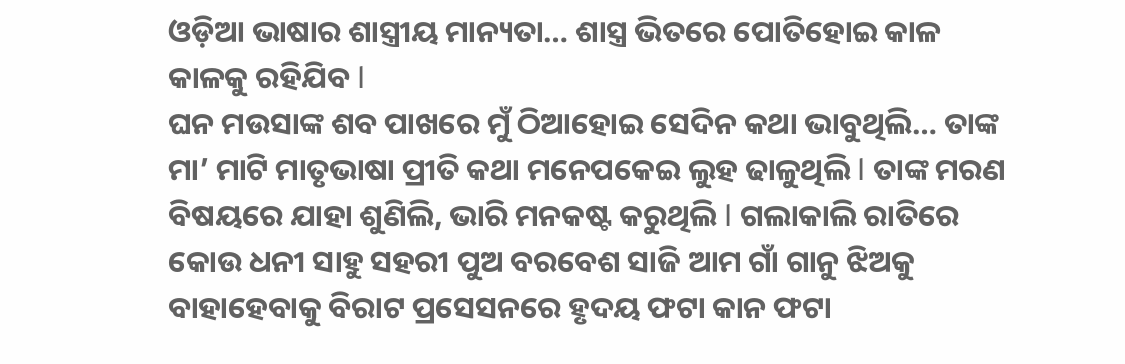ଓଡ଼ିଆ ଭାଷାର ଶାସ୍ତ୍ରୀୟ ମାନ୍ୟତା… ଶାସ୍ତ୍ର ଭିତରେ ପୋତିହୋଇ କାଳ କାଳକୁ ରହିଯିବ l
ଘନ ମଉସାଙ୍କ ଶବ ପାଖରେ ମୁଁ ଠିଆହୋଇ ସେଦିନ କଥା ଭାବୁଥିଲି… ତାଙ୍କ ମା’ ମାଟି ମାତୃଭାଷା ପ୍ରୀତି କଥା ମନେପକେଇ ଲୁହ ଢାଳୁଥିଲି l ତାଙ୍କ ମରଣ ବିଷୟରେ ଯାହା ଶୁଣିଲି, ଭାରି ମନକଷ୍ଟ କରୁଥିଲି l ଗଲାକାଲି ରାତିରେ କୋଉ ଧନୀ ସାହୁ ସହରୀ ପୁଅ ବରବେଶ ସାଜି ଆମ ଗାଁ ଗାନୁ ଝିଅକୁ ବାହାହେବାକୁ ବିରାଟ ପ୍ରସେସନରେ ହୃଦୟ ଫଟା କାନ ଫଟା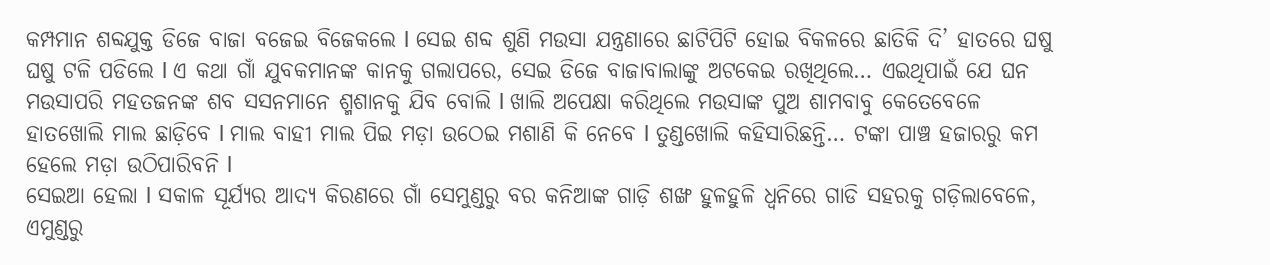କମ୍ପମାନ ଶବ୍ଦଯୁକ୍ତ ଡିଜେ ବାଜା ବଜେଇ ବିଜେକଲେ l ସେଇ ଶବ୍ଦ ଶୁଣି ମଉସା ଯନ୍ତ୍ରଣାରେ ଛାଟିପିଟି ହୋଇ ବିକଳରେ ଛାତିକି ଦି’ ହାତରେ ଘଷୁ ଘଷୁ ଟଳି ପଡିଲେ l ଏ କଥା ଗାଁ ଯୁବକମାନଙ୍କ କାନକୁ ଗଲାପରେ, ସେଇ ଡିଜେ ବାଜାବାଲାଙ୍କୁ ଅଟକେଇ ରଖିଥିଲେ… ଏଇଥିପାଇଁ ଯେ ଘନ ମଉସାପରି ମହତଜନଙ୍କ ଶବ ସସନମାନେ ଶ୍ମଶାନକୁ ଯିବ ବୋଲି l ଖାଲି ଅପେକ୍ଷା କରିଥିଲେ ମଉସାଙ୍କ ପୁଅ ଶାମବାବୁ କେତେବେଳେ ହାତଖୋଲି ମାଲ ଛାଡ଼ିବେ l ମାଲ ବାହୀ ମାଲ ପିଇ ମଡ଼ା ଉଠେଇ ମଶାଣି କି ନେବେ l ତୁଣ୍ଡଖୋଲି କହିସାରିଛନ୍ତି… ଟଙ୍କା ପାଞ୍ଚ ହଜାରରୁ କମ ହେଲେ ମଡ଼ା ଉଠିପାରିବନି l
ସେଇଆ ହେଲା l ସକାଳ ସୂର୍ଯ୍ୟର ଆଦ୍ୟ କିରଣରେ ଗାଁ ସେମୁଣ୍ଡରୁ ବର କନିଆଙ୍କ ଗାଡ଼ି ଶଙ୍ଖ ହୁଳହୁଳି ଧ୍ୱନିରେ ଗାଡି ସହରକୁ ଗଡ଼ିଲାବେଳେ,
ଏମୁଣ୍ଡରୁ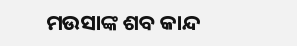ମଉସାଙ୍କ ଶବ କାନ୍ଦ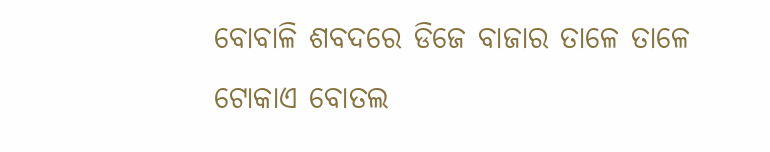ବୋବାଳି ଶବଦରେ ଡିଜେ ବାଜାର ତାଳେ ତାଳେ ଟୋକାଏ ବୋତଲ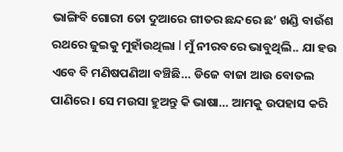ଭାଙ୍ଗିବି ଗୋରୀ ତୋ ଦୁଆରେ ଗୀତର ଛନ୍ଦରେ ଛ’ ଖଣ୍ଡି ବାଉଁଶ ରଥରେ ଜୁଇକୁ ମୁହାଁଉଥିଲା l ମୁଁ ନୀରବରେ ଭାବୁଥିଲି.. ଯା ହଉ ଏବେ ବି ମଣିଷପଣିଆ ବଞ୍ଚିଛି… ଡିଜେ ବାଜା ଆଉ ବୋତଲ ପାଣିରେ। ସେ ମଉସା ହୁଅନ୍ତୁ କି ଭାଷା… ଆମକୁ ଉପହାସ କରି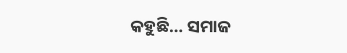କହୁଛି… ସମାଜ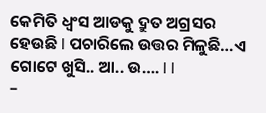କେମିତି ଧ୍ବଂସ ଆଡକୁ ଦ୍ରୁତ ଅଗ୍ରସର ହେଉଛି l ପଚାରିଲେ ଉତ୍ତର ମିଳୁଛି…ଏ ଗୋଟେ ଖୁସି.. ଆ.. ଉ…. l l
–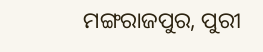ମଙ୍ଗରାଜପୁର, ପୁରୀ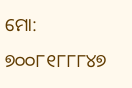ମୋ: ୭୦୦୮୧୮୮୮୪୭